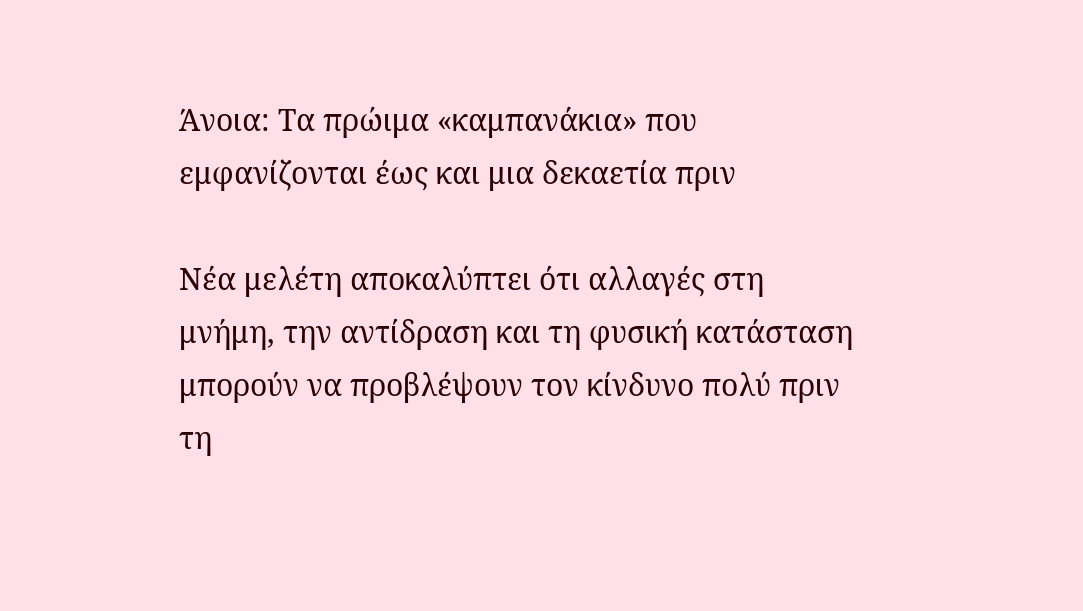Άνοια: Τα πρώιμα «καμπανάκια» που εμφανίζονται έως και μια δεκαετία πριν

Νέα μελέτη αποκαλύπτει ότι αλλαγές στη μνήμη, την αντίδραση και τη φυσική κατάσταση μπορούν να προβλέψουν τον κίνδυνο πολύ πριν τη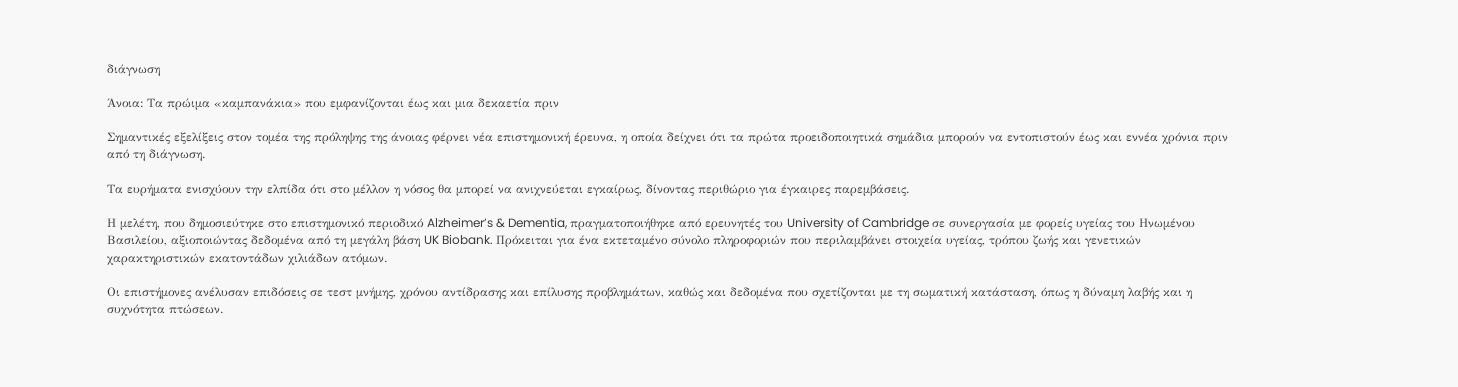διάγνωση

Άνοια: Τα πρώιμα «καμπανάκια» που εμφανίζονται έως και μια δεκαετία πριν

Σημαντικές εξελίξεις στον τομέα της πρόληψης της άνοιας φέρνει νέα επιστημονική έρευνα, η οποία δείχνει ότι τα πρώτα προειδοποιητικά σημάδια μπορούν να εντοπιστούν έως και εννέα χρόνια πριν από τη διάγνωση.

Τα ευρήματα ενισχύουν την ελπίδα ότι στο μέλλον η νόσος θα μπορεί να ανιχνεύεται εγκαίρως, δίνοντας περιθώριο για έγκαιρες παρεμβάσεις.

Η μελέτη, που δημοσιεύτηκε στο επιστημονικό περιοδικό Alzheimer’s & Dementia, πραγματοποιήθηκε από ερευνητές του University of Cambridge σε συνεργασία με φορείς υγείας του Ηνωμένου Βασιλείου, αξιοποιώντας δεδομένα από τη μεγάλη βάση UK Biobank. Πρόκειται για ένα εκτεταμένο σύνολο πληροφοριών που περιλαμβάνει στοιχεία υγείας, τρόπου ζωής και γενετικών χαρακτηριστικών εκατοντάδων χιλιάδων ατόμων.

Οι επιστήμονες ανέλυσαν επιδόσεις σε τεστ μνήμης, χρόνου αντίδρασης και επίλυσης προβλημάτων, καθώς και δεδομένα που σχετίζονται με τη σωματική κατάσταση, όπως η δύναμη λαβής και η συχνότητα πτώσεων.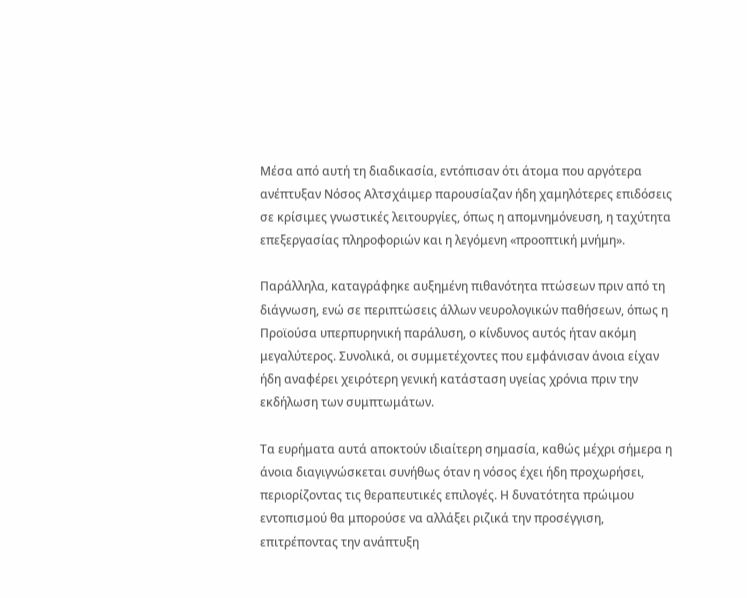Μέσα από αυτή τη διαδικασία, εντόπισαν ότι άτομα που αργότερα ανέπτυξαν Νόσος Αλτσχάιμερ παρουσίαζαν ήδη χαμηλότερες επιδόσεις σε κρίσιμες γνωστικές λειτουργίες, όπως η απομνημόνευση, η ταχύτητα επεξεργασίας πληροφοριών και η λεγόμενη «προοπτική μνήμη».

Παράλληλα, καταγράφηκε αυξημένη πιθανότητα πτώσεων πριν από τη διάγνωση, ενώ σε περιπτώσεις άλλων νευρολογικών παθήσεων, όπως η Προϊούσα υπερπυρηνική παράλυση, ο κίνδυνος αυτός ήταν ακόμη μεγαλύτερος. Συνολικά, οι συμμετέχοντες που εμφάνισαν άνοια είχαν ήδη αναφέρει χειρότερη γενική κατάσταση υγείας χρόνια πριν την εκδήλωση των συμπτωμάτων.

Τα ευρήματα αυτά αποκτούν ιδιαίτερη σημασία, καθώς μέχρι σήμερα η άνοια διαγιγνώσκεται συνήθως όταν η νόσος έχει ήδη προχωρήσει, περιορίζοντας τις θεραπευτικές επιλογές. Η δυνατότητα πρώιμου εντοπισμού θα μπορούσε να αλλάξει ριζικά την προσέγγιση, επιτρέποντας την ανάπτυξη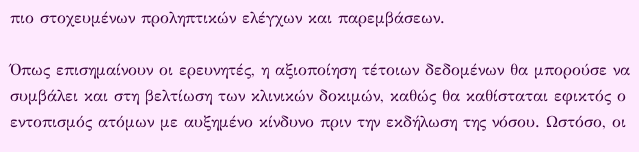πιο στοχευμένων προληπτικών ελέγχων και παρεμβάσεων.

Όπως επισημαίνουν οι ερευνητές, η αξιοποίηση τέτοιων δεδομένων θα μπορούσε να συμβάλει και στη βελτίωση των κλινικών δοκιμών, καθώς θα καθίσταται εφικτός ο εντοπισμός ατόμων με αυξημένο κίνδυνο πριν την εκδήλωση της νόσου. Ωστόσο, οι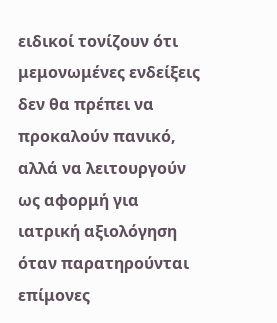ειδικοί τονίζουν ότι μεμονωμένες ενδείξεις δεν θα πρέπει να προκαλούν πανικό, αλλά να λειτουργούν ως αφορμή για ιατρική αξιολόγηση όταν παρατηρούνται επίμονες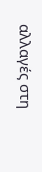αλλαγές στη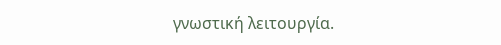γνωστική λειτουργία.